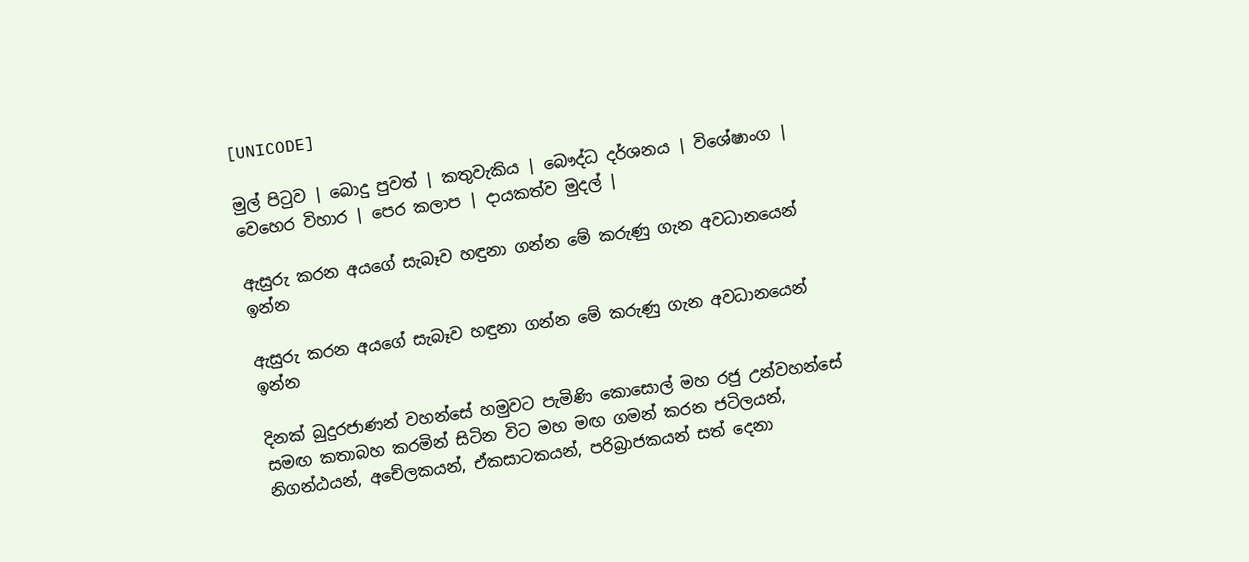[UNICODE]

මුල් පිටුව | බොදු පුවත් | කතුවැකිය | බෞද්ධ දර්ශනය | විශේෂාංග | වෙහෙර විහාර | පෙර කලාප | දායකත්ව මුදල් |

ඇසුරු කරන අයගේ සැබෑව හඳුනා ගන්න මේ කරුණු ගැන අවධානයෙන් ඉන්න

ඇසුරු කරන අයගේ සැබෑව හඳුනා ගන්න මේ කරුණු ගැන අවධානයෙන් ඉන්න

දිනක් බුදුරජාණන් වහන්සේ හමුවට පැමිණි කොසොල් මහ රජු උන්වහන්සේ සමඟ කතාබහ කරමින් සිටින විට මහ මඟ ගමන් කරන ජටිලයන්, නිගන්ඨයන්, අචේලකයන්, ඒකසාටකයන්, පරිබ්‍රාජකයන් සත් දෙනා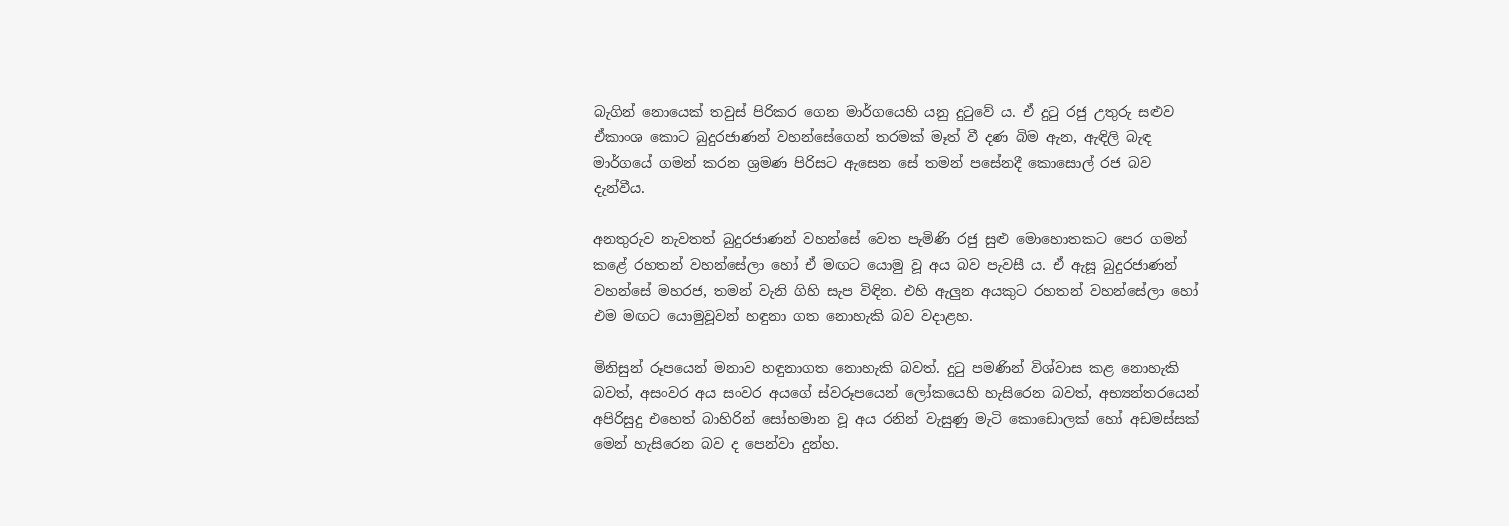බැගින් නොයෙක් තවුස් පිරිකර ගෙන මාර්ගයෙහි යනු දුටුවේ ය. ඒ දුටු රජු උතුරු සළුව ඒකාංශ කොට බුදුරජාණන් වහන්සේගෙන් තරමක් මෑත් වී දණ බිම ඇන, ඇඳිලි බැඳ මාර්ගයේ ගමන් කරන ශ්‍රමණ පිරිසට ඇසෙන සේ තමන් පසේනදී කොසොල් රජ බව දැන්වීය.

අනතුරුව නැවතත් බුදුරජාණන් වහන්සේ වෙත පැමිණි රජු සුළු මොහොතකට පෙර ගමන් කළේ රහතන් වහන්සේලා හෝ ඒ මඟට යොමු වූ අය බව පැවසී ය. ඒ ඇසූ බුදුරජාණන් වහන්සේ මහරජ, තමන් වැනි ගිහි සැප විඳින. එහි ඇලුන අයකුට රහතන් වහන්සේලා හෝ එම මඟට යොමුවූවන් හඳුනා ගත නොහැකි බව වදාළහ.

මිනිසුන් රූපයෙන් මනාව හඳුනාගත නොහැකි බවත්. දුටු පමණින් විශ්වාස කළ නොහැකි බවත්, අසංවර අය සංවර අයගේ ස්වරූපයෙන් ලෝකයෙහි හැසිරෙන බවත්, අභ්‍යන්තරයෙන් අපිරිසුදු එහෙත් බාහිරින් සෝභමාන වූ අය රනින් වැසුණු මැටි කොඩොලක් හෝ අඩමස්සක් මෙන් හැසිරෙන බව ද පෙන්වා දුන්හ.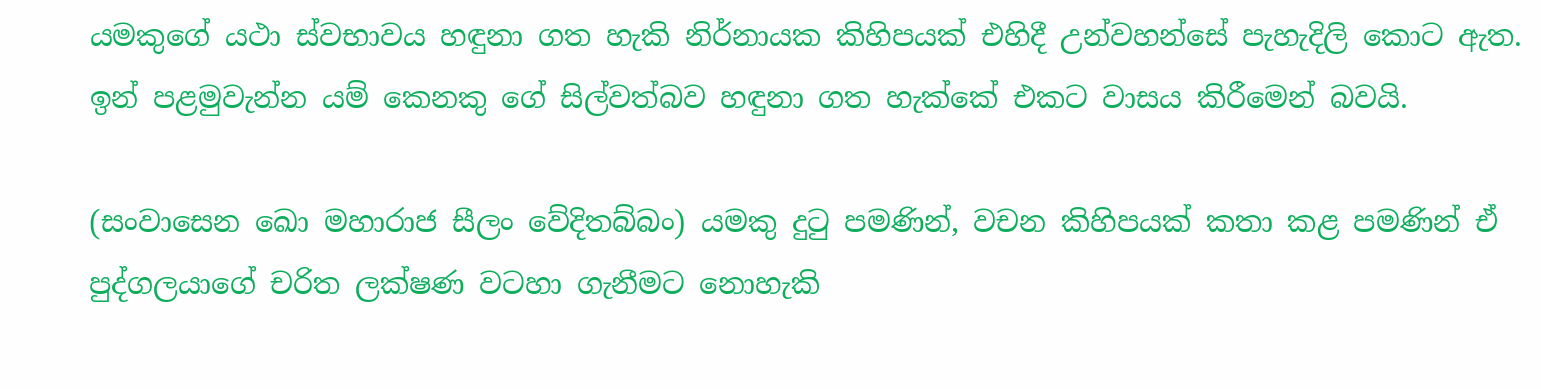යමකුගේ යථා ස්වභාවය හඳුනා ගත හැකි නිර්නායක කිහිපයක් එහිදී උන්වහන්සේ පැහැදිලි කොට ඇත. ඉන් පළමුවැන්න යම් කෙනකු ගේ සිල්වත්බව හඳුනා ගත හැක්කේ එකට වාසය කිරීමෙන් බවයි.

(සංවාසෙන ඛො මහාරාජ සීලං වේදිතබ්බං) යමකු දුටු පමණින්, වචන කිහිපයක් කතා කළ පමණින් ඒ පුද්ගලයාගේ චරිත ලක්ෂණ වටහා ගැනීමට නොහැකි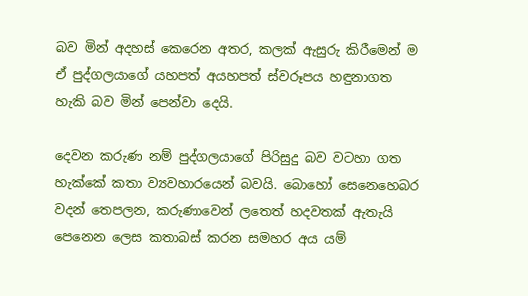බව මින් අදහස් කෙරෙන අතර, කලක් ඇසුරු කිරීමෙන් ම ඒ පුද්ගලයාගේ යහපත් අයහපත් ස්වරූපය හඳුනාගත හැකි බව මින් පෙන්වා දෙයි.

දෙවන කරුණ නම් පුද්ගලයාගේ පිරිසුදු බව වටහා ගත හැක්කේ කතා ව්‍යවහාරයෙන් බවයි. බොහෝ සෙනෙහෙබර වදන් තෙපලන, කරුණාවෙන් ලතෙත් හදවතක් ඇතැයි පෙනෙන ලෙස කතාබස් කරන සමහර අය යම්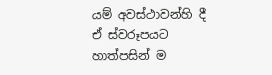යම් අවස්ථාවන්හි දී ඒ ස්වරූපයට හාත්පසින් ම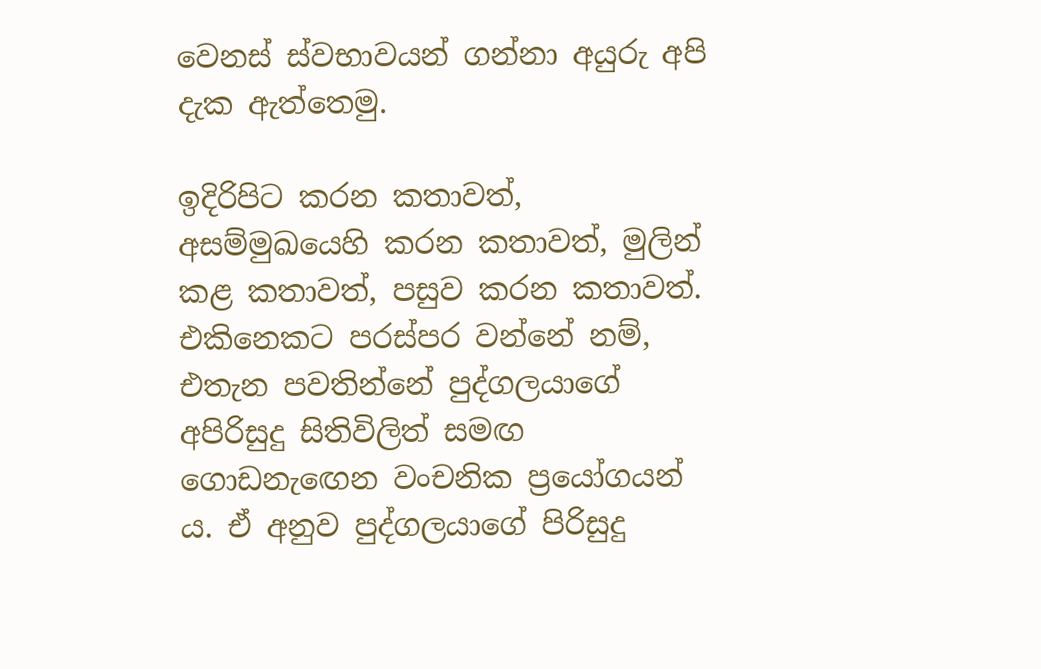වෙනස් ස්වභාවයන් ගන්නා අයුරු අපි දැක ඇත්තෙමු.

ඉදිරිපිට කරන කතාවත්, අසම්මුඛයෙහි කරන කතාවත්, මුලින් කළ කතාවත්, පසුව කරන කතාවත්. එකිනෙකට පරස්පර වන්නේ නම්, එතැන පවතින්නේ පුද්ගලයාගේ අපිරිසුදු සිතිවිලිත් සමඟ ගොඩනැඟෙන වංචනික ප්‍රයෝගයන් ය. ඒ අනුව පුද්ගලයාගේ පිරිසුදු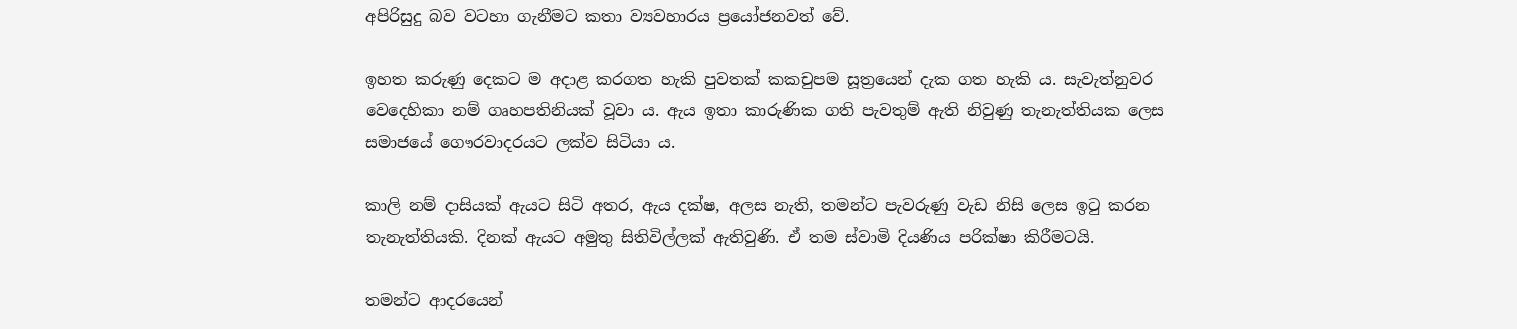අපිරිසුදු බව වටහා ගැනීමට කතා ව්‍යවහාරය ප්‍රයෝජනවත් වේ.

ඉහත කරුණු දෙකට ම අදාළ කරගත හැකි පුවතක් කකචුපම සූත්‍රයෙන් දැක ගත හැකි ය. සැවැත්නුවර වෙදෙහිකා නම් ගෘහපතිනියක් වූවා ය. ඇය ඉතා කාරුණික ගති පැවතුම් ඇති නිවුණු තැනැත්තියක ලෙස සමාජයේ ගෞරවාදරයට ලක්ව සිටියා ය.

කාලි නම් දාසියක් ඇයට සිටි අතර, ඇය දක්ෂ, අලස නැති, තමන්ට පැවරුණු වැඩ නිසි ලෙස ඉටු කරන තැනැත්තියකි. දිනක් ඇයට අමුතු සිතිවිල්ලක් ඇතිවුණි. ඒ තම ස්වාමි දියණිය පරික්ෂා කිරීමටයි.

තමන්ට ආදරයෙන්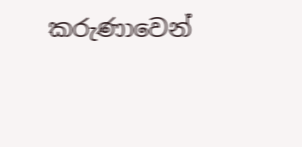කරුණාවෙන්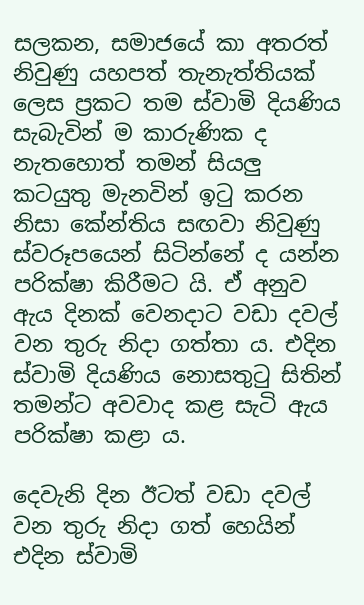සලකන, සමාජයේ කා අතරත් නිවුණු යහපත් තැනැත්තියක් ලෙස ප්‍රකට තම ස්වාමි දියණිය සැබැවින් ම කාරුණික ද නැතහොත් තමන් සියලු කටයුතු මැනවින් ඉටු කරන නිසා කේන්තිය සඟවා නිවුණු ස්වරූපයෙන් සිටින්නේ ද යන්න පරික්ෂා කිරීමට යි. ඒ අනුව ඇය දිනක් වෙනදාට වඩා දවල් වන තුරු නිදා ගත්තා ය. එදින ස්වාමි දියණිය නොසතුටු සිතින් තමන්ට අවවාද කළ සැටි ඇය පරික්ෂා කළා ය.

දෙවැනි දින ඊටත් වඩා දවල් වන තුරු නිදා ගත් හෙයින් එදින ස්වාමි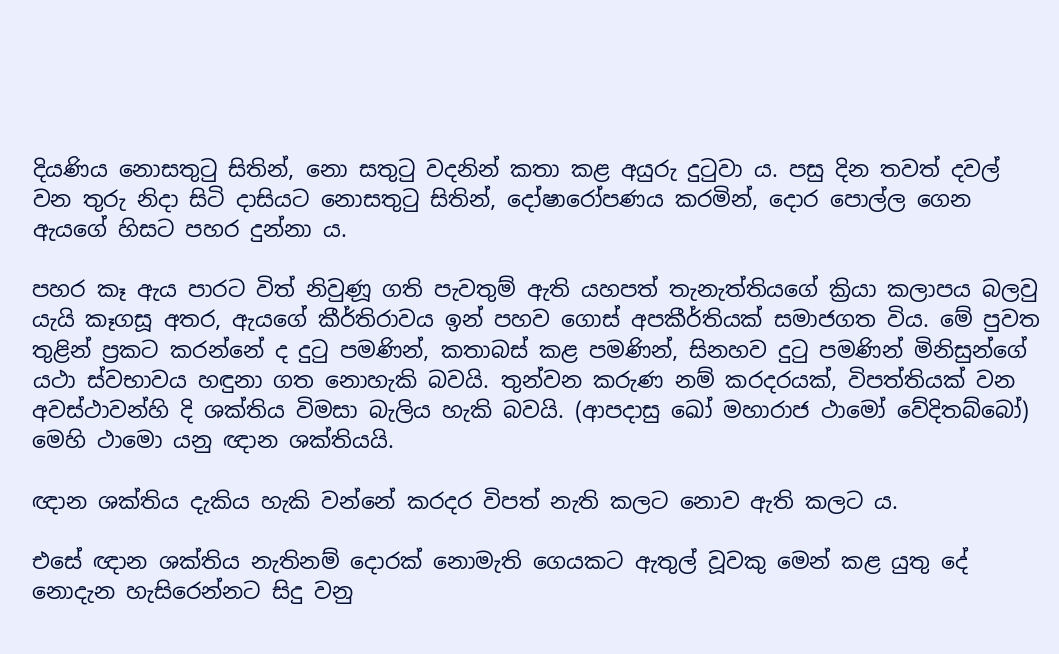දියණිය නොසතුටු සිතින්, නො සතුටු වදනින් කතා කළ අයුරු දුටුවා ය. පසු දින තවත් දවල් වන තුරු නිදා සිටි දාසියට නොසතුටු සිතින්, දෝෂාරෝපණය කරමින්, දොර පොල්ල ගෙන ඇයගේ හිසට පහර දුන්නා ය.

පහර කෑ ඇය පාරට විත් නිවුණූ ගති පැවතුම් ඇති යහපත් තැනැත්තියගේ ක්‍රියා කලාපය බලවු යැයි කෑගසූ අතර, ඇයගේ කීර්තිරාවය ඉන් පහව ගොස් අපකීර්තියක් සමාජගත විය. මේ පුවත තුළින් ප්‍රකට කරන්නේ ද දුටු පමණින්, කතාබස් කළ පමණින්, සිනහව දුටු පමණින් මිනිසුන්ගේ යථා ස්වභාවය හඳුනා ගත නොහැකි බවයි. තුන්වන කරුණ නම් කරදරයක්, විපත්තියක් වන අවස්ථාවන්හි දි ශක්තිය විමසා බැලිය හැකි බවයි. (ආපදාසු ඛෝ මහාරාජ ථාමෝ වේදිතබ්බෝ) මෙහි ථාමො යනු ඥාන ශක්තියයි.

ඥාන ශක්තිය දැකිය හැකි වන්නේ කරදර විපත් නැති කලට නොව ඇති කලට ය.

එසේ ඥාන ශක්තිය නැතිනම් දොරක් නොමැති ගෙයකට ඇතුල් වූවකු මෙන් කළ යුතු දේ නොදැන හැසිරෙන්නට සිදු වනු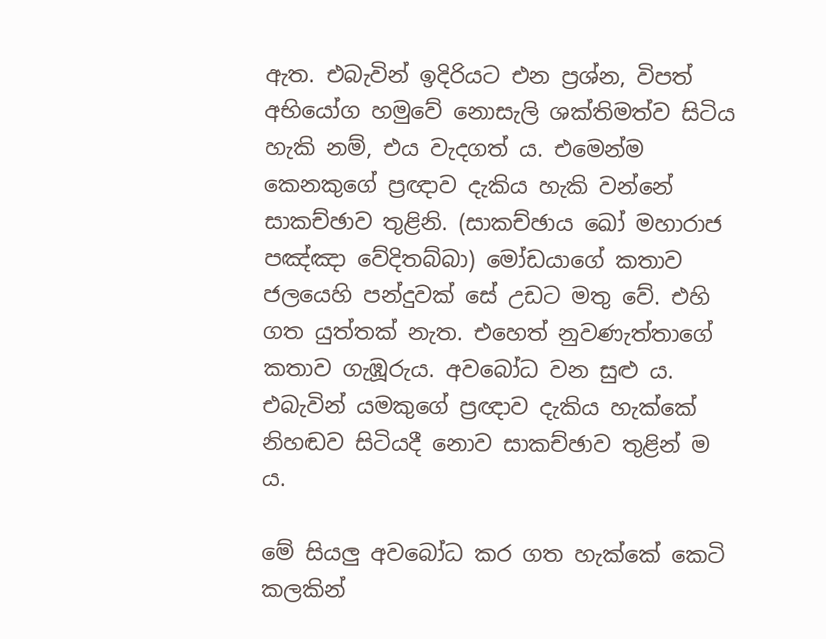ඇත. එබැවින් ඉදිරියට එන ප්‍රශ්න, විපත් අභියෝග හමුවේ නොසැලි ශක්තිමත්ව සිටිය හැකි නම්, එය වැදගත් ය. එමෙන්ම කෙනකුගේ ප්‍රඥාව දැකිය හැකි වන්නේ සාකච්ඡාව තුළිනි. (සාකච්ඡාය ඛෝ මහාරාජ පඤ්ඤා වේදිතබ්බා) මෝඩයාගේ කතාව ජලයෙහි පන්දුවක් සේ උඩට මතු වේ. එහි ගත යුත්තක් නැත. එහෙත් නුවණැත්තාගේ කතාව ගැඹූරුය. අවබෝධ වන සුළු ය. එබැවින් යමකුගේ ප්‍රඥාව දැකිය හැක්කේ නිහඬව සිටියදී නොව සාකච්ඡාව තුළින් ම ය.

මේ සියලු අවබෝධ කර ගත හැක්කේ කෙටි කලකින්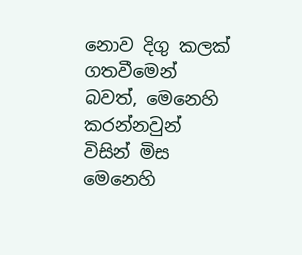නොව දිගු කලක් ගතවීමෙන් බවත්, මෙනෙහි කරන්නවුන් විසින් මිස මෙනෙහි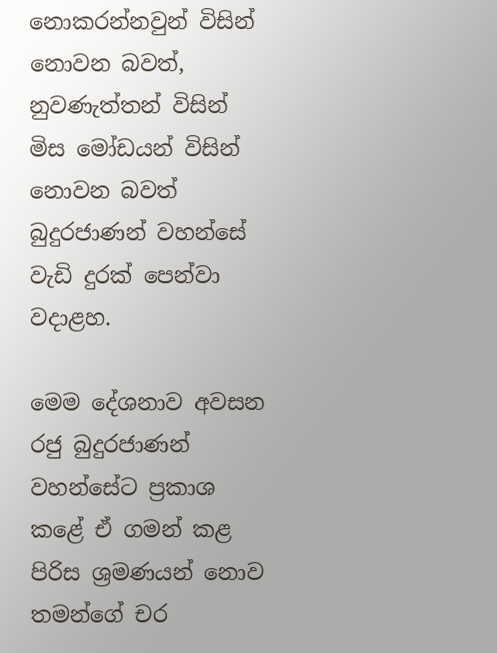නොකරන්නවුන් විසින් නොවන බවත්, නුවණැත්තන් විසින් මිස මෝඩයන් විසින් නොවන බවත් බුදුරජාණන් වහන්සේ වැඩි දුරක් පෙන්වා වදාළහ.

මෙම දේශනාව අවසන රජු බුදුරජාණන් වහන්සේට ප්‍රකාශ කළේ ඒ ගමන් කළ පිරිස ශ්‍රමණයන් නොව තමන්ගේ චර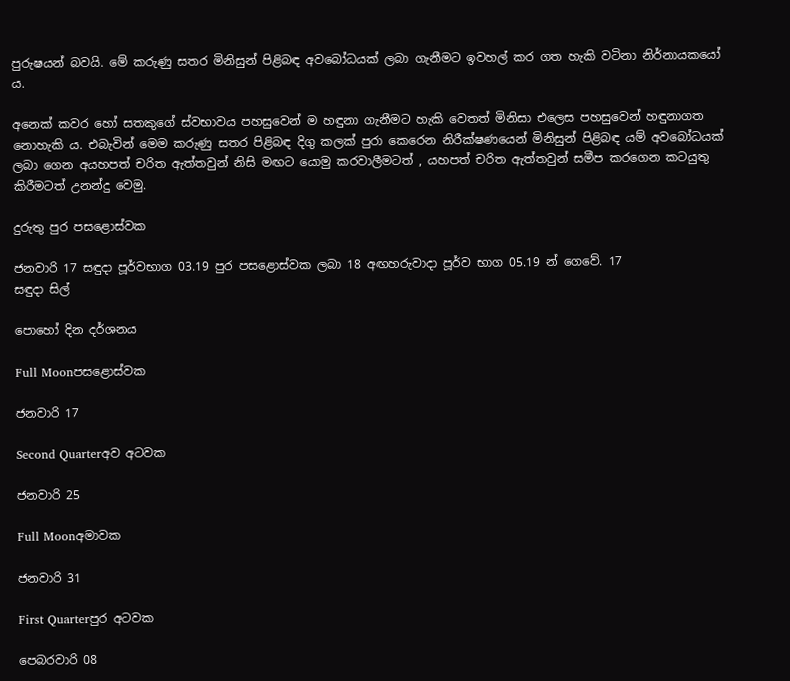පුරුෂයන් බවයි. මේ කරුණු සතර මිනිසුන් පිළිබඳ අවබෝධයක් ලබා ගැනීමට ඉවහල් කර ගත හැකි වටිනා නිර්නායකයෝ ය.

අනෙක් කවර හෝ සතකුගේ ස්වභාවය පහසුවෙන් ම හඳුනා ගැනීමට හැකි වෙතත් මිනිසා එලෙස පහසුවෙන් හඳුනාගත නොහැකි ය. එබැවින් මෙම කරුණු සතර පිළිබඳ දිගු කලක් පුරා කෙරෙන නිරීක්ෂණයෙන් මිනිසුන් පිළිබඳ යම් අවබෝධයක් ලබා ගෙන අයහපත් චරිත ඇත්තවුන් නිසි මඟට යොමු කරවාලීමටත් , යහපත් චරිත ඇත්තවුන් සමීප කරගෙන කටයුතු කිරීමටත් උනන්දු වෙමු.

දුරුතු පුර පසළොස්වක

ජනවාරි 17 සඳුදා පූර්වභාග 03.19 පුර පසළොස්වක ලබා 18 අඟහරුවාදා පූර්ව භාග 05.19 න් ගෙවේ. 17
සඳුදා සිල්

පොහෝ දින දර්ශනය

Full Moonපසළොස්වක

ජනවාරි 17

Second Quarterඅව අටවක

ජනවාරි 25

Full Moonඅමාවක

ජනවාරි 31

First Quarterපුර අටවක

පෙබරවාරි 08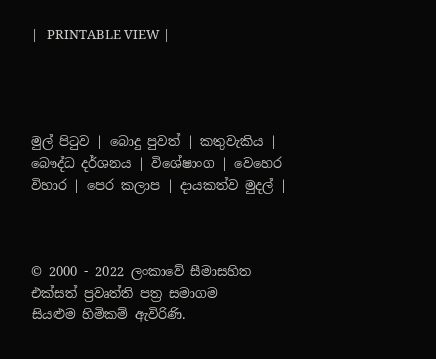|   PRINTABLE VIEW |




මුල් පිටුව | බොදු පුවත් | කතුවැකිය | බෞද්ධ දර්ශනය | විශේෂාංග | වෙහෙර විහාර | පෙර කලාප | දායකත්ව මුදල් |



© 2000 - 2022 ලංකාවේ සීමාසහිත එක්සත් ප්‍රවෘත්ති පත්‍ර සමාගම
සියළුම හිමිකම් ඇවිරිණි.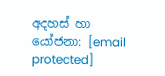අදහස් හා යෝජනා: [email protected]